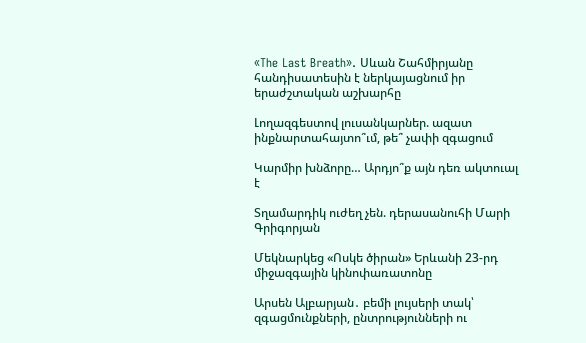«The Last Breath». Սևան Շահմիրյանը հանդիսատեսին է ներկայացնում իր երաժշտական աշխարհը

Լողազգեստով լուսանկարներ. ազատ ինքնարտահայտո՞ւմ, թե՞ չափի զգացում

Կարմիր խնձորը… Արդյո՞ք այն դեռ ակտուալ է

Տղամարդիկ ուժեղ չեն. դերասանուհի Մարի Գրիգորյան

Մեկնարկեց «Ոսկե ծիրան» Երևանի 23-րդ միջազգային կինոփառատոնը

Արսեն Ալբարյան․ բեմի լույսերի տակ՝ զգացմունքների, ընտրությունների ու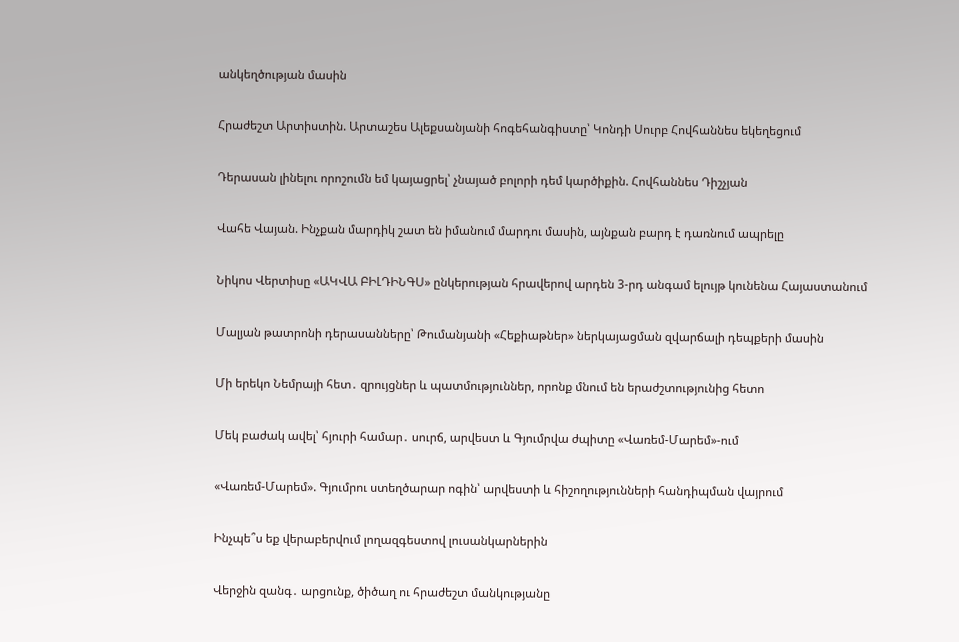անկեղծության մասին

Հրաժեշտ Արտիստին. Արտաշես Ալեքսանյանի հոգեհանգիստը՝ Կոնդի Սուրբ Հովհաննես եկեղեցում

Դերասան լինելու որոշումն եմ կայացրել՝ չնայած բոլորի դեմ կարծիքին. Հովհաննես Դիշչյան

Վահե Վայան. Ինչքան մարդիկ շատ են իմանում մարդու մասին, այնքան բարդ է դառնում ապրելը

Նիկոս Վերտիսը «ԱԿՎԱ ԲԻԼԴԻՆԳՍ» ընկերության հրավերով արդեն 3-րդ անգամ ելույթ կունենա Հայաստանում

Մալյան թատրոնի դերասանները՝ Թումանյանի «Հեքիաթներ» ներկայացման զվարճալի դեպքերի մասին

Մի երեկո Նեմրայի հետ․ զրույցներ և պատմություններ, որոնք մնում են երաժշտությունից հետո

Մեկ բաժակ ավել՝ հյուրի համար․ սուրճ, արվեստ և Գյումրվա ժպիտը «Վառեմ-Մարեմ»-ում

«Վառեմ-Մարեմ». Գյումրու ստեղծարար ոգին՝ արվեստի և հիշողությունների հանդիպման վայրում

Ինչպե՞ս եք վերաբերվում լողազգեստով լուսանկարներին

Վերջին զանգ․ արցունք, ծիծաղ ու հրաժեշտ մանկությանը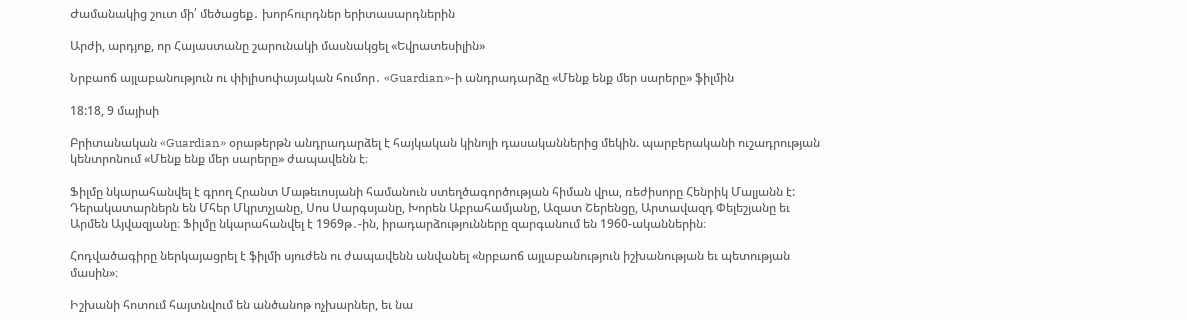Ժամանակից շուտ մի՛ մեծացեք․ խորհուրդներ երիտասարդներին

Արժի, արդյոք, որ Հայաստանը շարունակի մասնակցել «Եվրատեսիլին»

Նրբաոճ այլաբանություն ու փիլիսոփայական հումոր․ «Guardian»-ի անդրադարձը «Մենք ենք մեր սարերը» ֆիլմին

18:18, 9 մայիսի

Բրիտանական «Guardian» օրաթերթն անդրադարձել է հայկական կինոյի դասականներից մեկին. պարբերականի ուշադրության կենտրոնում «Մենք ենք մեր սարերը» ժապավենն է։

Ֆիլմը նկարահանվել է գրող Հրանտ Մաթեւոսյանի համանուն ստեղծագործության հիման վրա, ռեժիսորը Հենրիկ Մալյանն է: Դերակատարներն են Մհեր Մկրտչյանը, Սոս Սարգսյանը, Խորեն Աբրահամյանը, Ազատ Շերենցը, Արտավազդ Փելեշյանը եւ Արմեն Այվազյանը։ Ֆիլմը նկարահանվել է 1969թ․-ին, իրադարձությունները զարգանում են 1960-ականներին։

Հոդվածագիրը ներկայացրել է ֆիլմի սյուժեն ու ժապավենն անվանել «նրբաոճ այլաբանություն իշխանության եւ պետության մասին»։

Իշխանի հոտում հայտնվում են անծանոթ ոչխարներ, եւ նա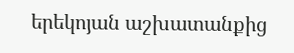երեկոյան աշխատանքից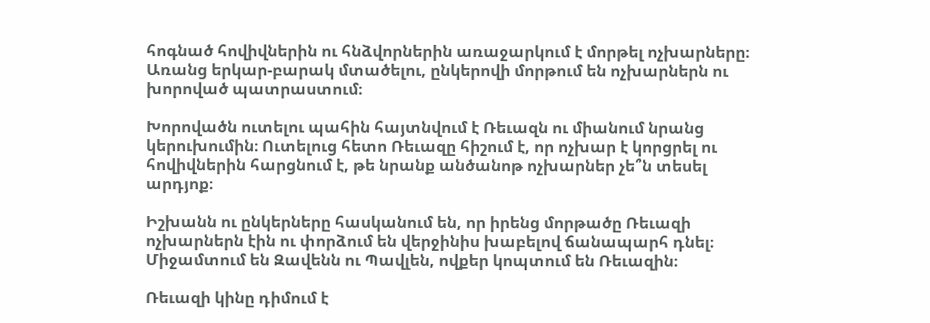հոգնած հովիվներին ու հնձվորներին առաջարկում է մորթել ոչխարները։ Առանց երկար-բարակ մտածելու, ընկերովի մորթում են ոչխարներն ու խորոված պատրաստում։

Խորովածն ուտելու պահին հայտնվում է Ռեւազն ու միանում նրանց կերուխումին։ Ուտելուց հետո Ռեւազը հիշում է, որ ոչխար է կորցրել ու հովիվներին հարցնում է, թե նրանք անծանոթ ոչխարներ չե՞ն տեսել արդյոք։

Իշխանն ու ընկերները հասկանում են, որ իրենց մորթածը Ռեւազի ոչխարներն էին ու փորձում են վերջինիս խաբելով ճանապարհ դնել։ Միջամտում են Զավենն ու Պավլեն, ովքեր կոպտում են Ռեւազին։

Ռեւազի կինը դիմում է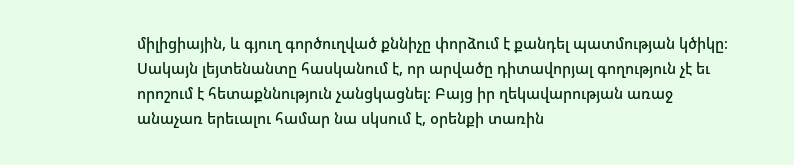միլիցիային, և գյուղ գործուղված քննիչը փորձում է քանդել պատմության կծիկը։ Սակայն լեյտենանտը հասկանում է, որ արվածը դիտավորյալ գողություն չէ եւ որոշում է հետաքննություն չանցկացնել։ Բայց իր ղեկավարության առաջ անաչառ երեւալու համար նա սկսում է, օրենքի տառին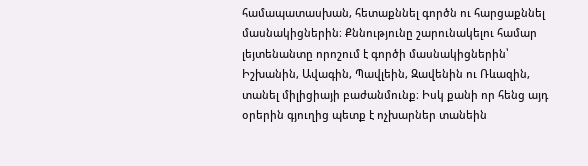համապատասխան, հետաքննել գործն ու հարցաքննել մասնակիցներին։ Քննությունը շարունակելու համար լեյտենանտը որոշում է գործի մասնակիցներին՝ Իշխանին, Ավագին, Պավլեին, Զավենին ու Ռևազին, տանել միլիցիայի բաժանմունք։ Իսկ քանի որ հենց այդ օրերին գյուղից պետք է ոչխարներ տանեին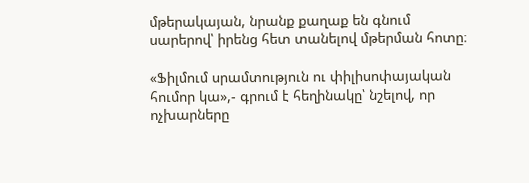մթերակայան, նրանք քաղաք են գնում սարերով՝ իրենց հետ տանելով մթերման հոտը։

«Ֆիլմում սրամտություն ու փիլիսոփայական հումոր կա»,- գրում է հեղինակը՝ նշելով, որ ոչխարները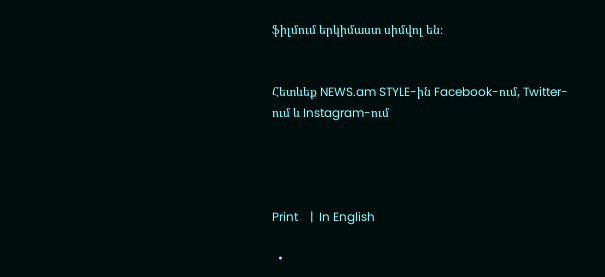ֆիլմում երկիմաստ սիմվոլ են։


Հետևեք NEWS.am STYLE-ին Facebook-ում, Twitter-ում և Instagram-ում




Print    |  In English

  •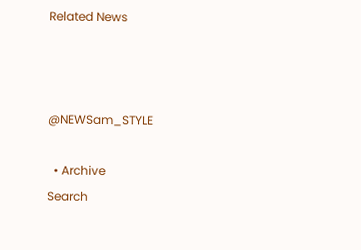Related News



@NEWSam_STYLE

  • Archive
Search